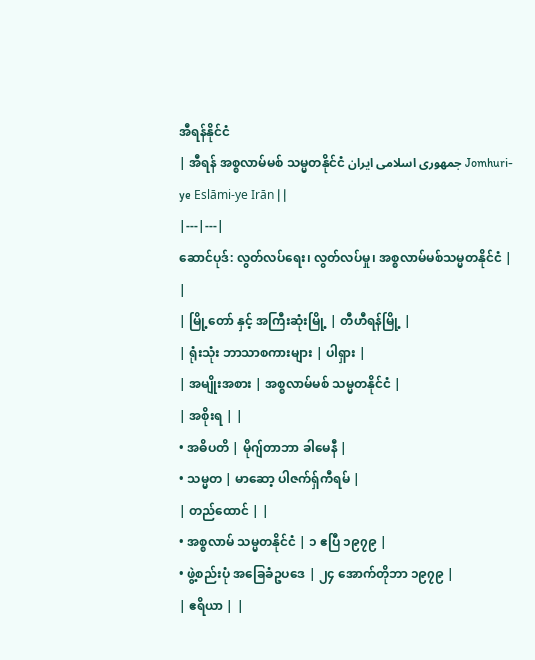အီရန်နိုင်ငံ
| အီရန် အစ္စလာမ်မစ် သမ္မတနိုင်ငံ جمهوری اسلامی ایران Jomhuri-ye Eslāmi-ye Irān | |
|---|---|
ဆောင်ပုဒ်: လွတ်လပ်ရေး၊ လွတ်လပ်မှု၊ အစ္စလာမ်မစ်သမ္မတနိုင်ငံ | |
| မြို့တော် နှင့် အကြီးဆုံးမြို့ | တီဟီရန်မြို့ |
| ရုံးသုံး ဘာသာစကားများ | ပါရှား |
| အမျိုးအစား | အစ္စလာမ်မစ် သမ္မတနိုင်ငံ |
| အစိုးရ | |
• အဓိပတိ | မိုဂျ်တာဘာ ခါမေနီ |
• သမ္မတ | မာဆော့ ပါဇက်ရှ်ကီရမ် |
| တည်ထောင် | |
• အစ္စလာမ် သမ္မတနိုင်ငံ | ၁ ဧပြီ ၁၉၇၉ |
• ဖွဲ့စည်းပုံ အခြေခံဥပဒေ | ၂၄ အောက်တိုဘာ ၁၉၇၉ |
| ဧရိယာ | |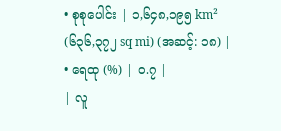• စုစုပေါင်း | ၁,၆၄၈,၁၉၅ km² (၆၃၆,၃၇၂ sq mi) (အဆင့်: ၁၈) |
• ရေထု (%) | ၀.၇ |
| လူ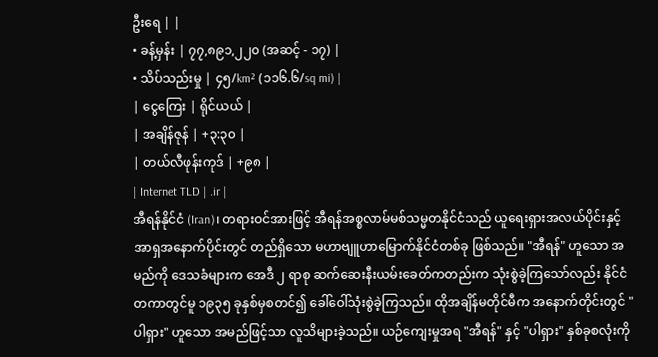ဦးရေ | |
• ခန့်မှန်း | ၇၇,၈၉၁,၂၂၀ (အဆင့် - ၁၇) |
• သိပ်သည်းမှု | ၄၅/km² (၁၁၆.၆/sq mi) |
| ငွေကြေး | ရိုင်ယယ် |
| အချိန်ဇုန် | +၃:၃၀ |
| တယ်လီဖုန်းကုဒ် | +၉၈ |
| Internet TLD | .ir |
အီရန်နိုင်ငံ (Iran)၊ တရားဝင်အားဖြင့် အီရန်အစ္စလာမ်မစ်သမ္မတနိုင်ငံသည် ယူရေးရှားအလယ်ပိုင်းနှင့် အာရှအနောက်ပိုင်းတွင် တည်ရှိသော မဟာဗျူဟာမြောက်နိုင်ငံတစ်ခု ဖြစ်သည်။ "အီရန်" ဟူသော အမည်ကို ဒေသခံများက အေဒီ ၂ ရာစု ဆက်ဆေးနီးယမ်းခေတ်ကတည်းက သုံးစွဲခဲ့ကြသော်လည်း နိုင်ငံတကာတွင်မူ ၁၉၃၅ ခုနှစ်မှစတင်၍ ခေါ်ဝေါ်သုံးစွဲခဲ့ကြသည်။ ထိုအချိန်မတိုင်မီက အနောက်တိုင်းတွင် "ပါရှား" ဟူသော အမည်ဖြင့်သာ လူသိများခဲ့သည်။ ယဉ်ကျေးမှုအရ "အီရန်" နှင့် "ပါရှား" နှစ်ခုစလုံးကို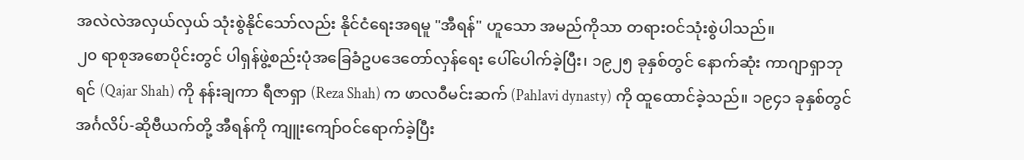အလဲလဲအလှယ်လှယ် သုံးစွဲနိုင်သော်လည်း နိုင်ငံရေးအရမူ "အီရန်" ဟူသော အမည်ကိုသာ တရားဝင်သုံးစွဲပါသည်။
၂၀ ရာစုအစောပိုင်းတွင် ပါရှန်ဖွဲ့စည်းပုံအခြေခံဥပဒေတော်လှန်ရေး ပေါ်ပေါက်ခဲ့ပြီး၊ ၁၉၂၅ ခုနှစ်တွင် နောက်ဆုံး ကာဂျာရှာဘုရင် (Qajar Shah) ကို နန်းချကာ ရီဇာရှာ (Reza Shah) က ဖာလဝီမင်းဆက် (Pahlavi dynasty) ကို ထူထောင်ခဲ့သည်။ ၁၉၄၁ ခုနှစ်တွင် အင်္ဂလိပ်-ဆိုဗီယက်တို့ အီရန်ကို ကျူးကျော်ဝင်ရောက်ခဲ့ပြီး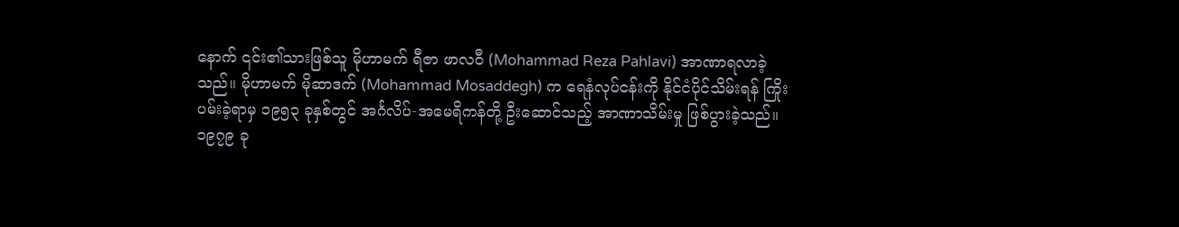နောက် ၎င်း၏သားဖြစ်သူ မိုဟာမက် ရီဇာ ဖာလဝီ (Mohammad Reza Pahlavi) အာဏာရလာခဲ့သည်။ မိုဟာမက် မိုဆာဒက် (Mohammad Mosaddegh) က ရေနံလုပ်ငန်းကို နိုင်ငံပိုင်သိမ်းရန် ကြိုးပမ်းခဲ့ရာမှ ၁၉၅၃ ခုနှစ်တွင် အင်္ဂလိပ်-အမေရိကန်တို့ ဦးဆောင်သည့် အာဏာသိမ်းမှု ဖြစ်ပွားခဲ့သည်။
၁၉၇၉ ခု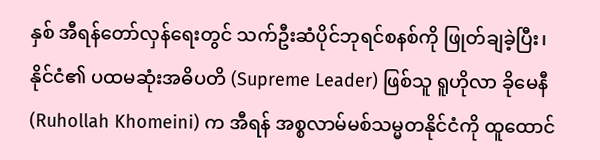နှစ် အီရန်တော်လှန်ရေးတွင် သက်ဦးဆံပိုင်ဘုရင်စနစ်ကို ဖြုတ်ချခဲ့ပြီး၊ နိုင်ငံ၏ ပထမဆုံးအဓိပတိ (Supreme Leader) ဖြစ်သူ ရူဟိုလာ ခိုမေနီ (Ruhollah Khomeini) က အီရန် အစ္စလာမ်မစ်သမ္မတနိုင်ငံကို ထူထောင်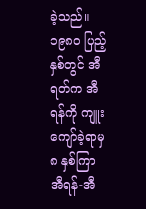ခဲ့သည်။ ၁၉၈၀ ပြည့်နှစ်တွင် အီရတ်က အီရန်ကို ကျူးကျော်ခဲ့ရာမှ ၈ နှစ်ကြာ အီရန်-အီ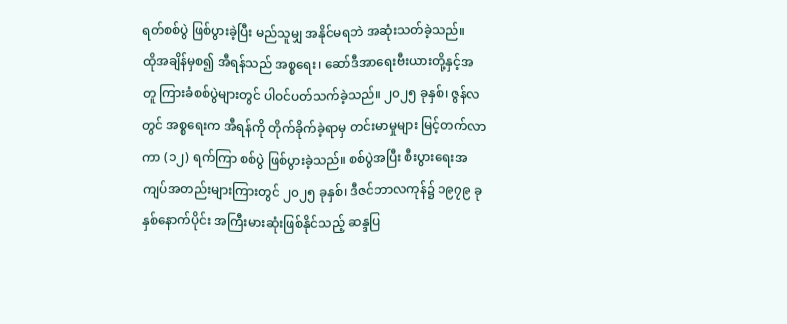ရတ်စစ်ပွဲ ဖြစ်ပွားခဲ့ပြီး မည်သူမျှ အနိုင်မရဘဲ အဆုံးသတ်ခဲ့သည်။
ထိုအချိန်မှစ၍ အီရန်သည် အစ္စရေး၊ ဆော်ဒီအာရေးဗီးယားတို့နှင့်အတူ ကြားခံစစ်ပွဲများတွင် ပါဝင်ပတ်သက်ခဲ့သည်။ ၂၀၂၅ ခုနှစ်၊ ဇွန်လတွင် အစ္စရေးက အီရန်ကို တိုက်ခိုက်ခဲ့ရာမှ တင်းမာမှုများ မြင့်တက်လာကာ (၁၂) ရက်ကြာ စစ်ပွဲ ဖြစ်ပွားခဲ့သည်။ စစ်ပွဲအပြီး စီးပွားရေးအကျပ်အတည်းများကြားတွင် ၂၀၂၅ ခုနှစ်၊ ဒီဇင်ဘာလကုန်၌ ၁၉၇၉ ခုနှစ်နောက်ပိုင်း အကြီးမားဆုံးဖြစ်နိုင်သည့် ဆန္ဒပြ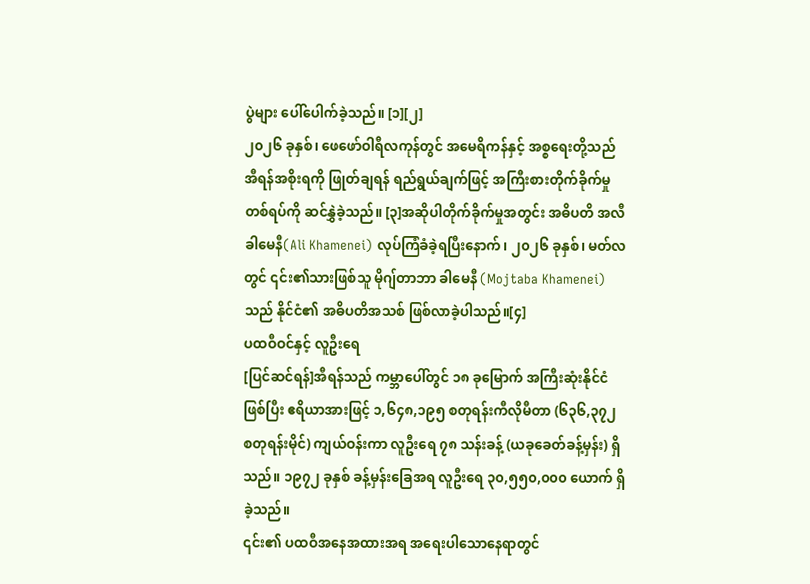ပွဲများ ပေါ်ပေါက်ခဲ့သည်။ [၁][၂]
၂၀၂၆ ခုနှစ်၊ ဖေဖော်ဝါရီလကုန်တွင် အမေရိကန်နှင့် အစ္စရေးတို့သည် အီရန်အစိုးရကို ဖြုတ်ချရန် ရည်ရွယ်ချက်ဖြင့် အကြီးစားတိုက်ခိုက်မှုတစ်ရပ်ကို ဆင်နွှဲခဲ့သည်။ [၃]အဆိုပါတိုက်ခိုက်မှုအတွင်း အဓိပတိ အလီ ခါမေနီ(Ali Khamenei) လုပ်ကြံခံခဲ့ရပြီးနောက်၊ ၂၀၂၆ ခုနှစ်၊ မတ်လတွင် ၎င်း၏သားဖြစ်သူ မိုဂျ်တာဘာ ခါမေနီ (Mojtaba Khamenei) သည် နိုင်ငံ၏ အဓိပတိအသစ် ဖြစ်လာခဲ့ပါသည်။[၄]
ပထဝီဝင်နှင့် လူဦးရေ
[ပြင်ဆင်ရန်]အီရန်သည် ကမ္ဘာပေါ်တွင် ၁၈ ခုမြောက် အကြီးဆုံးနိုင်ငံဖြစ်ပြီး ဧရိယာအားဖြင့် ၁,၆၄၈,၁၉၅ စတုရန်းကီလိုမီတာ (၆၃၆,၃၇၂ စတုရန်းမိုင်) ကျယ်ဝန်းကာ လူဦးရေ ၇၈ သန်းခန့် (ယခုခေတ်ခန့်မှန်း) ရှိသည်။ ၁၉၇၂ ခုနှစ် ခန့်မှန်းခြေအရ လူဦးရေ ၃၀,၅၅၀,၀၀၀ ယောက် ရှိခဲ့သည်။
၎င်း၏ ပထဝီအနေအထားအရ အရေးပါသောနေရာတွင်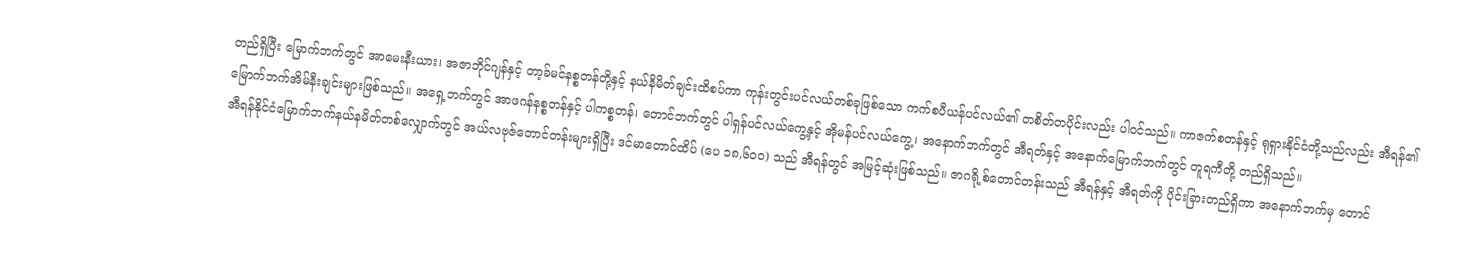တည်ရှိပြီး မြောက်ဘက်တွင် အာမေးနီးယား၊ အဇာဘိုင်ဂျန်နှင့် တာ့ခ်မင်နစ္စတန်တို့နှင့် နယ်နိမိတ်ချင်းထိစပ်ကာ ကုန်းတွင်းပင်လယ်တစ်ခုဖြစ်သော ကက်စပီယန်ပင်လယ်၏ တစိတ်တပိုင်းလည်း ပါဝင်သည်။ ကာဇက်စတန်နှင့် ရုရှားနိုင်ငံတို့သည်လည်း အီရန်၏ မြောက်ဘက်အိမ်နီးချင်းများဖြစ်သည်။ အရှေ့ဘက်တွင် အာဖဂန်နစ္စတန်နှင့် ပါကစ္စတန်၊ တောင်ဘက်တွင် ပါရှန်ပင်လယ်ကွေ့နှင့် အိုမန်ပင်လယ်ကွေ့၊ အနောက်ဘက်တွင် အီရတ်နှင့် အနောက်မြောက်ဘက်တွင် တူရကီတို့ တည်ရှိသည်။
အီရန်နိုင်ငံမြောက်ဘက်နယ်နမိတ်တစ်လျှောက်တွင် အယ်လဗုဇ်တောင်တန်းများရှိပြီး ဒင်မာတောင်ထိပ် (ပေ ၁၈,၆၀၀) သည် အီရန်တွင် အမြင့်ဆုံးဖြစ်သည်။ ဇာဂရို့စ်တောင်တန်းသည် အီရန်နှင့် အီရတ်ကို ပိုင်းခြားတည်ရှိကာ အနောက်ဘက်မှ တောင်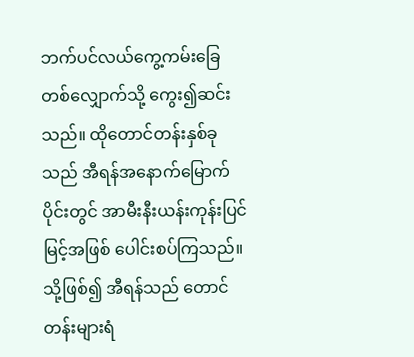ဘက်ပင်လယ်ကွေ့ကမ်းခြေတစ်လျှောက်သို့ ကွေး၍ဆင်းသည်။ ထိုတောင်တန်းနှစ်ခုသည် အီရန်အနောက်မြောက်ပိုင်းတွင် အာမီးနီးယန်းကုန်းပြင်မြင့်အဖြစ် ပေါင်းစပ်ကြသည်။ သို့ဖြစ်၍ အီရန်သည် တောင်တန်းများရံ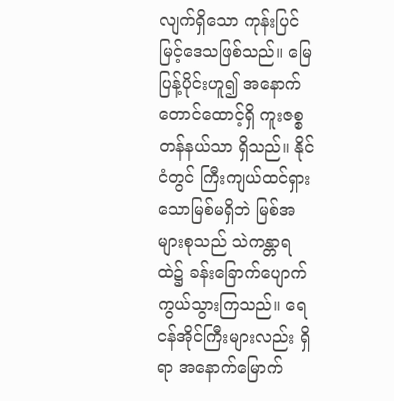လျက်ရှိသော ကုန်းပြင်မြင့်ဒေသဖြစ်သည်။ မြေပြန့်ပိုင်းဟူ၍ အနောက်တောင်ထောင့်ရှိ ကူးဇစ္စတန်နယ်သာ ရှိသည်။ နိုင်ငံတွင် ကြီးကျယ်ထင်ရှားသောမြစ်မရှိဘဲ မြစ်အများစုသည် သဲကန္တာရထဲ၌ ခန်းခြောက်ပျောက်ကွယ်သွားကြသည်။ ရေငန်အိုင်ကြီးများလည်း ရှိရာ အနောက်မြောက်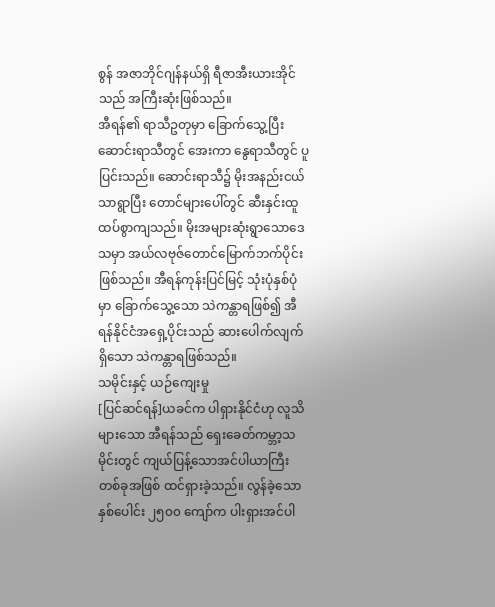စွန် အဇာဘိုင်ဂျန်နယ်ရှိ ရီဇာအီးယားအိုင်သည် အကြီးဆုံးဖြစ်သည်။
အီရန်၏ ရာသီဥတုမှာ ခြောက်သွေ့ပြီး ဆောင်းရာသီတွင် အေးကာ နွေရာသီတွင် ပူပြင်းသည်။ ဆောင်းရာသီ၌ မိုးအနည်းငယ်သာရွာပြီး တောင်များပေါ်တွင် ဆီးနှင်းထူထပ်စွာကျသည်။ မိုးအများဆုံးရွာသောဒေသမှာ အယ်လဗုဇ်တောင်မြောက်ဘက်ပိုင်းဖြစ်သည်။ အီရန်ကုန်းပြင်မြင့် သုံးပုံနှစ်ပုံမှာ ခြောက်သွေ့သော သဲကန္တာရဖြစ်၍ အီရန်နိုင်ငံအရှေ့ပိုင်းသည် ဆားပေါက်လျက်ရှိသော သဲကန္တာရဖြစ်သည်။
သမိုင်းနှင့် ယဉ်ကျေးမှု
[ပြင်ဆင်ရန်]ယခင်က ပါရှားနိုင်ငံဟု လူသိများသော အီရန်သည် ရှေးခေတ်ကမ္ဘာ့သမိုင်းတွင် ကျယ်ပြန့်သောအင်ပါယာကြီးတစ်ခုအဖြစ် ထင်ရှားခဲ့သည်။ လွန်ခဲ့သော နှစ်ပေါင်း ၂၅၀၀ ကျော်က ပါးရှားအင်ပါ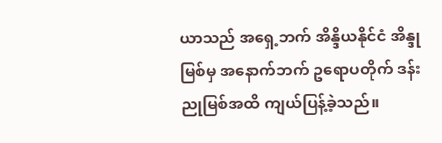ယာသည် အရှေ့ဘက် အိန္ဒိယနိုင်ငံ အိန္ဒုမြစ်မှ အနောက်ဘက် ဥရောပတိုက် ဒန်းညုမြစ်အထိ ကျယ်ပြန့်ခဲ့သည်။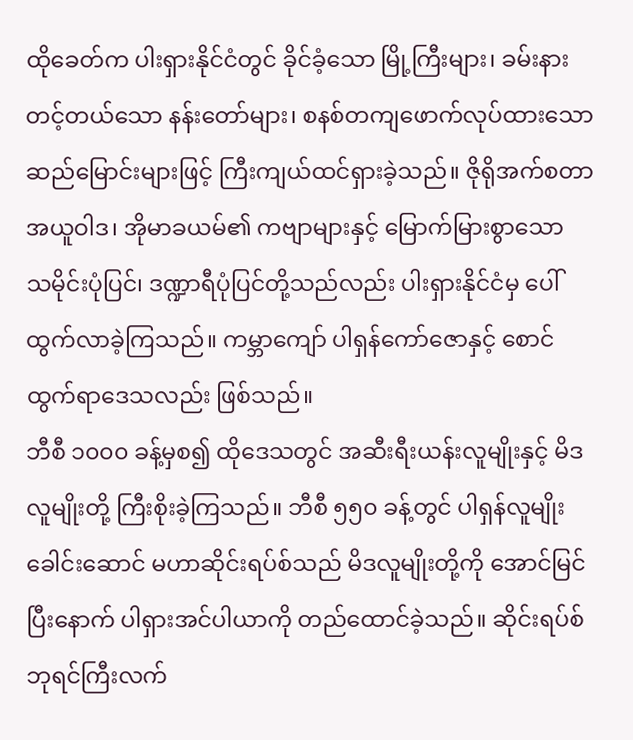ထိုခေတ်က ပါးရှားနိုင်ငံတွင် ခိုင်ခံ့သော မြို့ကြီးများ၊ ခမ်းနားတင့်တယ်သော နန်းတော်များ၊ စနစ်တကျဖောက်လုပ်ထားသော ဆည်မြောင်းများဖြင့် ကြီးကျယ်ထင်ရှားခဲ့သည်။ ဇိုရိုအက်စတာအယူဝါဒ၊ အိုမာခယမ်၏ ကဗျာများနှင့် မြောက်မြားစွာသော သမိုင်းပုံပြင်၊ ဒဏ္ဍာရီပုံပြင်တို့သည်လည်း ပါးရှားနိုင်ငံမှ ပေါ်ထွက်လာခဲ့ကြသည်။ ကမ္ဘာကျော် ပါရှန်ကော်ဇောနှင့် စောင်ထွက်ရာဒေသလည်း ဖြစ်သည်။
ဘီစီ ၁၀၀၀ ခန့်မှစ၍ ထိုဒေသတွင် အဆီးရီးယန်းလူမျိုးနှင့် မိဒလူမျိုးတို့ ကြီးစိုးခဲ့ကြသည်။ ဘီစီ ၅၅၀ ခန့်တွင် ပါရှန်လူမျိုးခေါင်းဆောင် မဟာဆိုင်းရပ်စ်သည် မိဒလူမျိုးတို့ကို အောင်မြင်ပြီးနောက် ပါရှားအင်ပါယာကို တည်ထောင်ခဲ့သည်။ ဆိုင်းရပ်စ်ဘုရင်ကြီးလက်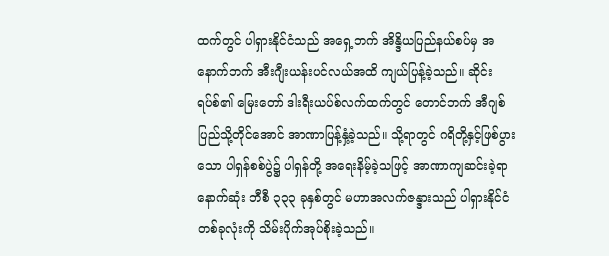ထက်တွင် ပါရှားနိုင်ငံသည် အရှေ့ဘက် အိန္ဒိယပြည်နယ်စပ်မှ အနောက်ဘက် အီးဂျီးယန်းပင်လယ်အထိ ကျယ်ပြန့်ခဲ့သည်။ ဆိုင်းရပ်စ်၏ မြေးတော် ဒါးရီးယပ်စ်လက်ထက်တွင် တောင်ဘက် အီဂျစ်ပြည်သို့တိုင်အောင် အာဏာပြန့်နှံ့ခဲ့သည်။ သို့ရာတွင် ဂရိတို့နှင့်ဖြစ်ပွားသော ပါရှန်စစ်ပွဲ၌ ပါရှန်တို့ အရေးနိမ့်ခဲ့သဖြင့် အာဏာကျဆင်းခဲ့ရာ နောက်ဆုံး ဘီစီ ၃၃၃ ခုနှစ်တွင် မဟာအလက်ဇန္ဒားသည် ပါရှားနိုင်ငံတစ်ခုလုံးကို သိမ်းပိုက်အုပ်စိုးခဲ့သည်။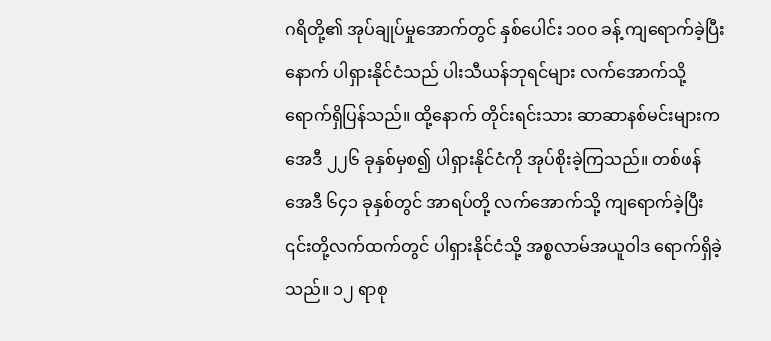ဂရိတို့၏ အုပ်ချုပ်မှုအောက်တွင် နှစ်ပေါင်း ၁၀၀ ခန့် ကျရောက်ခဲ့ပြီးနောက် ပါရှားနိုင်ငံသည် ပါးသီယန်ဘုရင်များ လက်အောက်သို့ ရောက်ရှိပြန်သည်။ ထို့နောက် တိုင်းရင်းသား ဆာဆာနစ်မင်းများက အေဒီ ၂၂၆ ခုနှစ်မှစ၍ ပါရှားနိုင်ငံကို အုပ်စိုးခဲ့ကြသည်။ တစ်ဖန် အေဒီ ၆၄၁ ခုနှစ်တွင် အာရပ်တို့ လက်အောက်သို့ ကျရောက်ခဲ့ပြီး ၎င်းတို့လက်ထက်တွင် ပါရှားနိုင်ငံသို့ အစ္စလာမ်အယူဝါဒ ရောက်ရှိခဲ့သည်။ ၁၂ ရာစု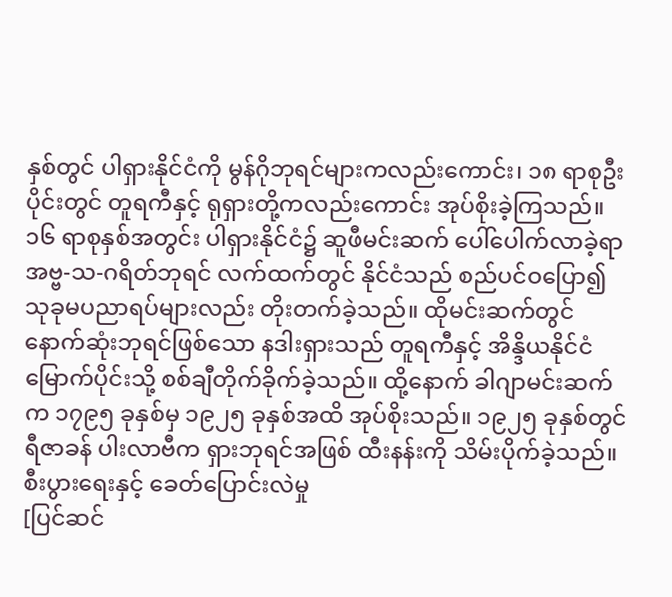နှစ်တွင် ပါရှားနိုင်ငံကို မွန်ဂိုဘုရင်များကလည်းကောင်း၊ ၁၈ ရာစုဦးပိုင်းတွင် တူရကီနှင့် ရုရှားတို့ကလည်းကောင်း အုပ်စိုးခဲ့ကြသည်။
၁၆ ရာစုနှစ်အတွင်း ပါရှားနိုင်ငံ၌ ဆူဖီမင်းဆက် ပေါ်ပေါက်လာခဲ့ရာ အဗ္ဗ-သ-ဂရိတ်ဘုရင် လက်ထက်တွင် နိုင်ငံသည် စည်ပင်ဝပြော၍ သုခုမပညာရပ်များလည်း တိုးတက်ခဲ့သည်။ ထိုမင်းဆက်တွင် နောက်ဆုံးဘုရင်ဖြစ်သော နဒါးရှားသည် တူရကီနှင့် အိန္ဒိယနိုင်ငံမြောက်ပိုင်းသို့ စစ်ချီတိုက်ခိုက်ခဲ့သည်။ ထို့နောက် ခါဂျာမင်းဆက်က ၁၇၉၅ ခုနှစ်မှ ၁၉၂၅ ခုနှစ်အထိ အုပ်စိုးသည်။ ၁၉၂၅ ခုနှစ်တွင် ရီဇာခန် ပါးလာဗီက ရှားဘုရင်အဖြစ် ထီးနန်းကို သိမ်းပိုက်ခဲ့သည်။
စီးပွားရေးနှင့် ခေတ်ပြောင်းလဲမှု
[ပြင်ဆင်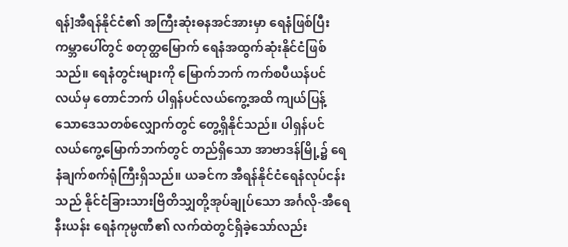ရန်]အီရန်နိုင်ငံ၏ အကြီးဆုံးဓနအင်အားမှာ ရေနံဖြစ်ပြီး ကမ္ဘာပေါ်တွင် စတုတ္ထမြောက် ရေနံအထွက်ဆုံးနိုင်ငံဖြစ်သည်။ ရေနံတွင်းများကို မြောက်ဘက် ကက်စပီယန်ပင်လယ်မှ တောင်ဘက် ပါရှန်ပင်လယ်ကွေ့အထိ ကျယ်ပြန့်သောဒေသတစ်လျှောက်တွင် တွေ့ရှိနိုင်သည်။ ပါရှန်ပင်လယ်ကွေ့မြောက်ဘက်တွင် တည်ရှိသော အာဗာဒန်မြို့၌ ရေနံချက်စက်ရုံကြီးရှိသည်။ ယခင်က အီရန်နိုင်ငံရေနံလုပ်ငန်းသည် နိုင်ငံခြားသားဗြိတိသျှတို့အုပ်ချုပ်သော အင်္ဂလို-အီရေနီးယန်း ရေနံကုမ္ပဏီ၏ လက်ထဲတွင်ရှိခဲ့သော်လည်း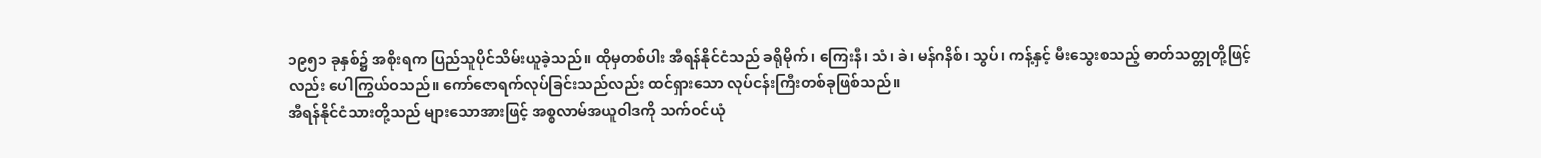၁၉၅၁ ခုနှစ်၌ အစိုးရက ပြည်သူပိုင်သိမ်းယူခဲ့သည်။ ထိုမှတစ်ပါး အီရန်နိုင်ငံသည် ခရိုမိုက်၊ ကြေးနီ၊ သံ၊ ခဲ၊ မန်ဂနိစ်၊ သွပ်၊ ကန့်နှင့် မီးသွေးစသည့် ဓာတ်သတ္တုတို့ဖြင့်လည်း ပေါကြွယ်ဝသည်။ ကော်ဇောရက်လုပ်ခြင်းသည်လည်း ထင်ရှားသော လုပ်ငန်းကြီးတစ်ခုဖြစ်သည်။
အီရန်နိုင်ငံသားတို့သည် များသောအားဖြင့် အစ္စလာမ်အယူဝါဒကို သက်ဝင်ယုံ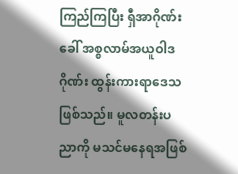ကြည်ကြပြီး ရှီအာဂိုဏ်းခေါ် အစ္စလာမ်အယူဝါဒဂိုဏ်း ထွန်းကားရာဒေသဖြစ်သည်။ မူလတန်းပညာကို မသင်မနေရအဖြစ်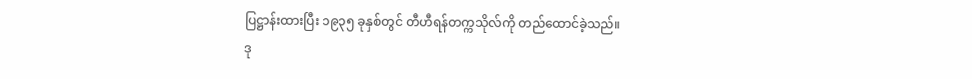ပြဋ္ဌာန်းထားပြီး ၁၉၃၅ ခုနှစ်တွင် တီဟီရန်တက္ကသိုလ်ကို တည်ထောင်ခဲ့သည်။
ဒု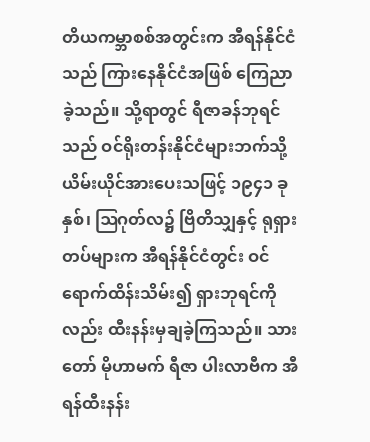တိယကမ္ဘာစစ်အတွင်းက အီရန်နိုင်ငံသည် ကြားနေနိုင်ငံအဖြစ် ကြေညာခဲ့သည်။ သို့ရာတွင် ရီဇာခန်ဘုရင်သည် ဝင်ရိုးတန်းနိုင်ငံများဘက်သို့ ယိမ်းယိုင်အားပေးသဖြင့် ၁၉၄၁ ခုနှစ်၊ ဩဂုတ်လ၌ ဗြိတိသျှနှင့် ရုရှားတပ်များက အီရန်နိုင်ငံတွင်း ဝင်ရောက်ထိန်းသိမ်း၍ ရှားဘုရင်ကိုလည်း ထီးနန်းမှချခဲ့ကြသည်။ သားတော် မိုဟာမက် ရီဇာ ပါးလာဗီက အီရန်ထီးနန်း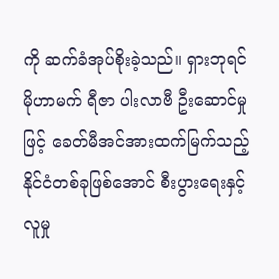ကို ဆက်ခံအုပ်စိုးခဲ့သည်။ ရှားဘုရင် မိုဟာမက် ရီဇာ ပါးလာဗီ ဦးဆောင်မှုဖြင့် ခေတ်မီအင်အားထက်မြက်သည့် နိုင်ငံတစ်ခုဖြစ်အောင် စီးပွားရေးနှင့်လူမှု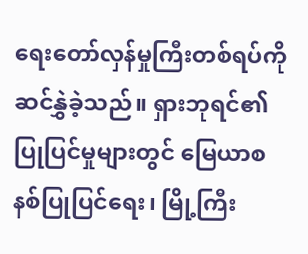ရေးတော်လှန်မှုကြီးတစ်ရပ်ကို ဆင်နွှဲခဲ့သည်။ ရှားဘုရင်၏ ပြုပြင်မှုများတွင် မြေယာစနစ်ပြုပြင်ရေး၊ မြို့ကြီး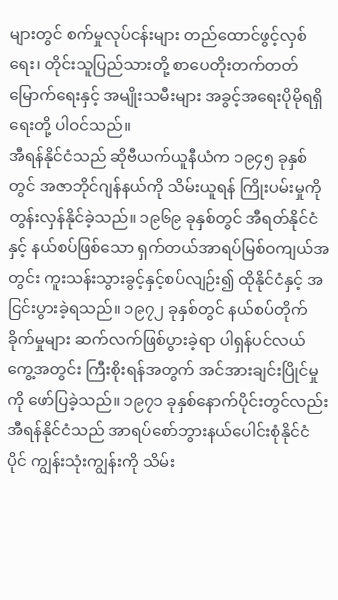များတွင် စက်မှုလုပ်ငန်းများ တည်ထောင်ဖွင့်လှစ်ရေး၊ တိုင်းသူပြည်သားတို့ စာပေတိုးတက်တတ်မြောက်ရေးနှင့် အမျိုးသမီးများ အခွင့်အရေးပိုမိုရရှိရေးတို့ ပါဝင်သည်။
အီရန်နိုင်ငံသည် ဆိုဗီယက်ယူနီယံက ၁၉၄၅ ခုနှစ်တွင် အဇာဘိုင်ဂျန်နယ်ကို သိမ်းယူရန် ကြိုးပမ်းမှုကို တွန်းလှန်နိုင်ခဲ့သည်။ ၁၉၆၉ ခုနှစ်တွင် အီရတ်နိုင်ငံနှင့် နယ်စပ်ဖြစ်သော ရှက်တယ်အာရပ်မြစ်ဝကျယ်အတွင်း ကူးသန်းသွားခွင့်နှင့်စပ်လျဉ်း၍ ထိုနိုင်ငံနှင့် အငြင်းပွားခဲ့ရသည်။ ၁၉၇၂ ခုနှစ်တွင် နယ်စပ်တိုက်ခိုက်မှုများ ဆက်လက်ဖြစ်ပွားခဲ့ရာ ပါရှန်ပင်လယ်ကွေ့အတွင်း ကြီးစိုးရန်အတွက် အင်အားချင်းပြိုင်မှုကို ဖော်ပြခဲ့သည်။ ၁၉၇၁ ခုနှစ်နောက်ပိုင်းတွင်လည်း အီရန်နိုင်ငံသည် အာရပ်စော်ဘွားနယ်ပေါင်းစုံနိုင်ငံပိုင် ကျွန်းသုံးကျွန်းကို သိမ်း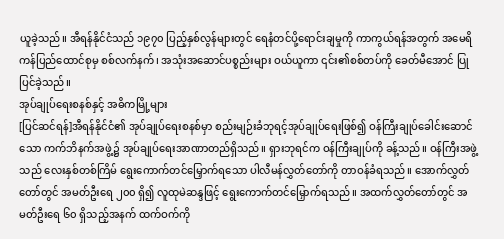ယူခဲ့သည်။ အီရန်နိုင်ငံသည် ၁၉၇၀ ပြည့်နှစ်လွန်များတွင် ရေနံတင်ပို့ရောင်းချမှုကို ကာကွယ်ရန်အတွက် အမေရိကန်ပြည်ထောင်စုမှ စစ်လက်နက်၊ အသုံးအဆောင်ပစ္စည်းများ ဝယ်ယူကာ ၎င်း၏စစ်တပ်ကို ခေတ်မီအောင် ပြုပြင်ခဲ့သည်။
အုပ်ချုပ်ရေးစနစ်နှင့် အဓိကမြို့များ
[ပြင်ဆင်ရန်]အီရန်နိုင်ငံ၏ အုပ်ချုပ်ရေးစနစ်မှာ စည်းမျဉ်းခံဘုရင့်အုပ်ချုပ်ရေးဖြစ်၍ ဝန်ကြီးချုပ်ခေါင်းဆောင်သော ကက်ဘိနက်အဖွဲ့၌ အုပ်ချုပ်ရေးအာဏာတည်ရှိသည်။ ရှားဘုရင်က ဝန်ကြီးချုပ်ကို ခန့်သည်။ ဝန်ကြီးအဖွဲ့သည် လေးနှစ်တစ်ကြိမ် ရွေးကောက်တင်မြှောက်ရသော ပါလီမန်လွှတ်တော်ကို တာဝန်ခံရသည်။ အောက်လွှတ်တော်တွင် အမတ်ဦးရေ ၂၀၀ ရှိ၍ လူထုမဲဆန္ဒဖြင့် ရွေးကောက်တင်မြှောက်ရသည်။ အထက်လွှတ်တော်တွင် အမတ်ဦးရေ ၆၀ ရှိသည့်အနက် ထက်ဝက်ကို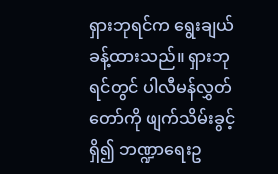ရှားဘုရင်က ရွေးချယ်ခန့်ထားသည်။ ရှားဘုရင်တွင် ပါလီမန်လွှတ်တော်ကို ဖျက်သိမ်းခွင့်ရှိ၍ ဘဏ္ဍာရေးဥ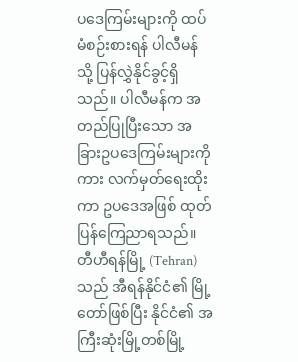ပဒေကြမ်းများကို ထပ်မံစဉ်းစားရန် ပါလီမန်သို့ ပြန်လွှဲနိုင်ခွင့်ရှိသည်။ ပါလီမန်က အတည်ပြုပြီးသော အခြားဥပဒေကြမ်းများကိုကား လက်မှတ်ရေးထိုးကာ ဥပဒေအဖြစ် ထုတ်ပြန်ကြေညာရသည်။
တီဟီရန်မြို့ (Tehran) သည် အီရန်နိုင်ငံ၏ မြို့တော်ဖြစ်ပြီး နိုင်ငံ၏ အကြီးဆုံးမြို့တစ်မြို့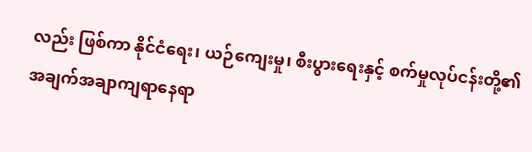လည်း ဖြစ်ကာ နိုင်ငံရေး၊ ယဉ်ကျေးမှု၊ စီးပွားရေးနှင့် စက်မှုလုပ်ငန်းတို့၏ အချက်အချာကျရာနေရာ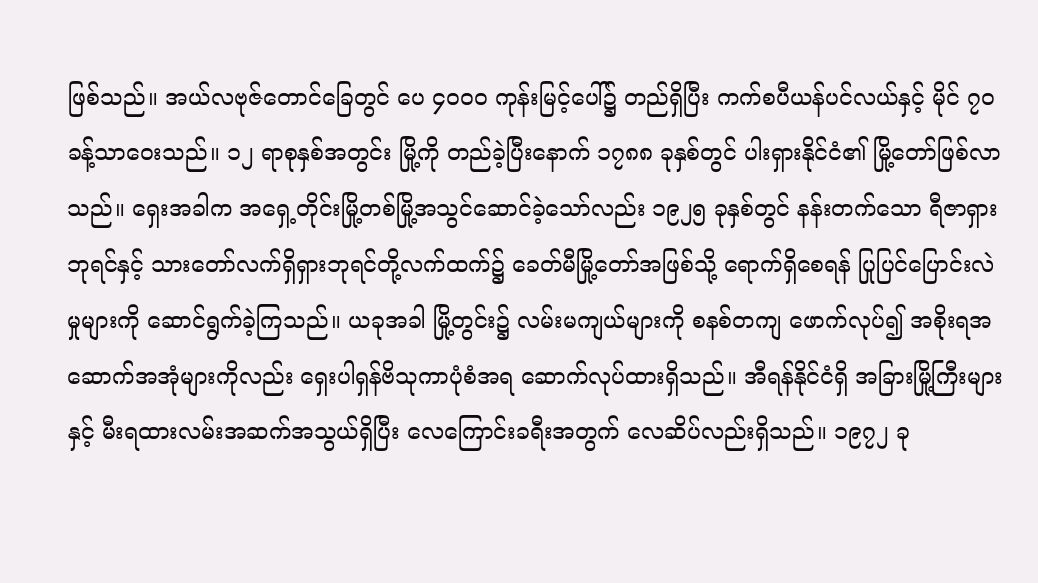ဖြစ်သည်။ အယ်လဗုဇ်တောင်ခြေတွင် ပေ ၄၀၀၀ ကုန်းမြင့်ပေါ်၌ တည်ရှိပြီး ကက်စပီယန်ပင်လယ်နှင့် မိုင် ၇၀ ခန့်သာဝေးသည်။ ၁၂ ရာစုနှစ်အတွင်း မြို့ကို တည်ခဲ့ပြီးနောက် ၁၇၈၈ ခုနှစ်တွင် ပါးရှားနိုင်ငံ၏ မြို့တော်ဖြစ်လာသည်။ ရှေးအခါက အရှေ့တိုင်းမြို့တစ်မြို့အသွင်ဆောင်ခဲ့သော်လည်း ၁၉၂၅ ခုနှစ်တွင် နန်းတက်သော ရီဇာရှားဘုရင်နှင့် သားတော်လက်ရှိရှားဘုရင်တို့လက်ထက်၌ ခေတ်မီမြို့တော်အဖြစ်သို့ ရောက်ရှိစေရန် ပြုပြင်ပြောင်းလဲမှုများကို ဆောင်ရွက်ခဲ့ကြသည်။ ယခုအခါ မြို့တွင်း၌ လမ်းမကျယ်များကို စနစ်တကျ ဖောက်လုပ်၍ အစိုးရအဆောက်အအုံများကိုလည်း ရှေးပါရှန်ဗိသုကာပုံစံအရ ဆောက်လုပ်ထားရှိသည်။ အီရန်နိုင်ငံရှိ အခြားမြို့ကြီးများနှင့် မီးရထားလမ်းအဆက်အသွယ်ရှိပြီး လေကြောင်းခရီးအတွက် လေဆိပ်လည်းရှိသည်။ ၁၉၇၂ ခု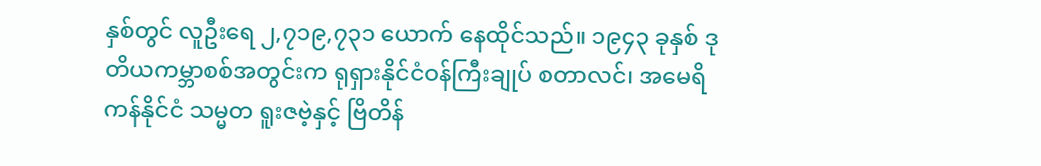နှစ်တွင် လူဦးရေ ၂,၇၁၉,၇၃၁ ယောက် နေထိုင်သည်။ ၁၉၄၃ ခုနှစ် ဒုတိယကမ္ဘာစစ်အတွင်းက ရုရှားနိုင်ငံဝန်ကြီးချုပ် စတာလင်၊ အမေရိကန်နိုင်ငံ သမ္မတ ရူးဇဗဲ့နှင့် ဗြိတိန်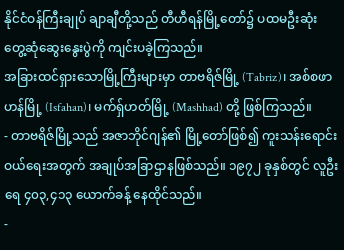နိုင်ငံဝန်ကြီးချုပ် ချာချီတို့သည် တီဟီရန်မြို့တော်၌ ပထမဦးဆုံး တွေ့ဆုံဆွေးနွေးပွဲကို ကျင်းပခဲ့ကြသည်။
အခြားထင်ရှားသောမြို့ကြီးများမှာ တာဗရိဇ်မြို့ (Tabriz)၊ အစ်စဖာဟန်မြို့ (Isfahan)၊ မက်ရှ်ဟတ်မြို့ (Mashhad) တို့ ဖြစ်ကြသည်။
- တာဗရိဇ်မြို့သည် အဇာဘိုင်ဂျန်၏ မြို့တော်ဖြစ်၍ ကူးသန်းရောင်းဝယ်ရေးအတွက် အချုပ်အခြာဌာနဖြစ်သည်။ ၁၉၇၂ ခုနှစ်တွင် လူဦးရေ ၄၀၃,၄၁၃ ယောက်ခန့် နေထိုင်သည်။
-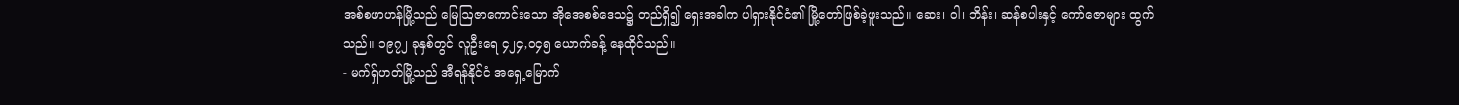အစ်စဖာဟန်မြို့သည် မြေဩဇာကောင်းသော အိုအေစစ်ဒေသ၌ တည်ရှိ၍ ရှေးအခါက ပါရှားနိုင်ငံ၏ မြို့တော်ဖြစ်ခဲ့ဖူးသည်။ ဆေး၊ ဝါ၊ ဘိန်း၊ ဆန်စပါးနှင့် ကော်ဇောများ ထွက်သည်။ ၁၉၇၂ ခုနှစ်တွင် လူဦးရေ ၄၂၄,၀၄၅ ယောက်ခန့် နေထိုင်သည်။
- မက်ရှ်ဟတ်မြို့သည် အီရန်နိုင်ငံ အရှေ့မြောက်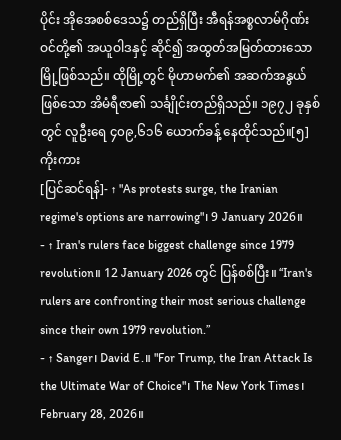ပိုင်း အိုအေစစ်ဒေသ၌ တည်ရှိပြီး အီရန်အစ္စလာမ်ဂိုဏ်းဝင်တို့၏ အယူဝါဒနှင့် ဆိုင်၍ အထွတ်အမြတ်ထားသောမြို့ဖြစ်သည်။ ထိုမြို့တွင် မိုဟာမက်၏ အဆက်အနွယ်ဖြစ်သော အိမံရီဇာ၏ သင်္ချိုင်းတည်ရှိသည်။ ၁၉၇၂ ခုနှစ်တွင် လူဦးရေ ၄၀၉,၆၁၆ ယောက်ခန့် နေထိုင်သည်။[၅]
ကိုးကား
[ပြင်ဆင်ရန်]- ↑ "As protests surge, the Iranian regime's options are narrowing"၊ 9 January 2026။
- ↑ Iran's rulers face biggest challenge since 1979 revolution။ 12 January 2026 တွင် ပြန်စစ်ပြီး။ “Iran's rulers are confronting their most serious challenge since their own 1979 revolution.”
- ↑ Sanger၊ David E.။ "For Trump, the Iran Attack Is the Ultimate War of Choice"၊ The New York Times၊ February 28, 2026။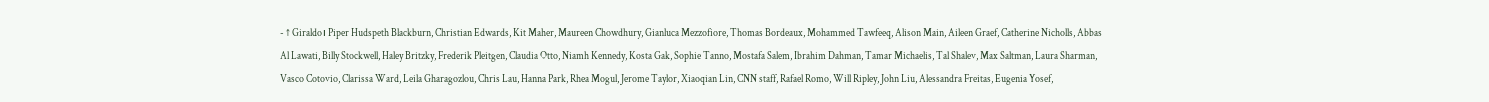- ↑ Giraldo၊ Piper Hudspeth Blackburn, Christian Edwards, Kit Maher, Maureen Chowdhury, Gianluca Mezzofiore, Thomas Bordeaux, Mohammed Tawfeeq, Alison Main, Aileen Graef, Catherine Nicholls, Abbas Al Lawati, Billy Stockwell, Haley Britzky, Frederik Pleitgen, Claudia Otto, Niamh Kennedy, Kosta Gak, Sophie Tanno, Mostafa Salem, Ibrahim Dahman, Tamar Michaelis, Tal Shalev, Max Saltman, Laura Sharman, Vasco Cotovio, Clarissa Ward, Leila Gharagozlou, Chris Lau, Hanna Park, Rhea Mogul, Jerome Taylor, Xiaoqian Lin, CNN staff, Rafael Romo, Will Ripley, John Liu, Alessandra Freitas, Eugenia Yosef,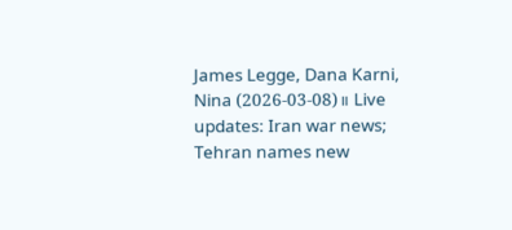James Legge, Dana Karni, Nina (2026-03-08)။ Live updates: Iran war news; Tehran names new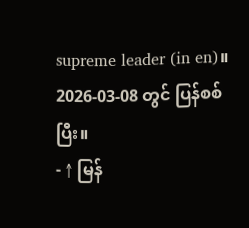supreme leader (in en)။ 2026-03-08 တွင် ပြန်စစ်ပြီး။
- ↑ မြန်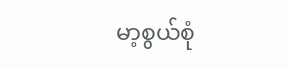မာ့စွယ်စုံ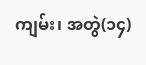ကျမ်း၊ အတွဲ(၁၄)